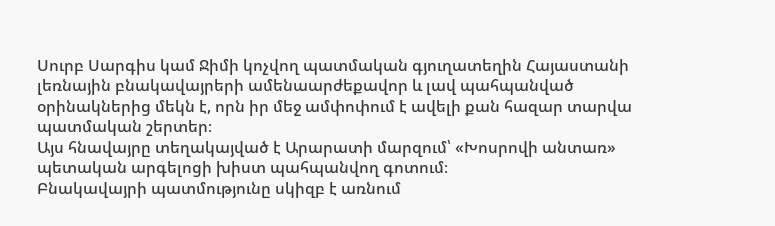Սուրբ Սարգիս կամ Ջիմի կոչվող պատմական գյուղատեղին Հայաստանի լեռնային բնակավայրերի ամենաարժեքավոր և լավ պահպանված օրինակներից մեկն է, որն իր մեջ ամփոփում է ավելի քան հազար տարվա պատմական շերտեր։
Այս հնավայրը տեղակայված է Արարատի մարզում՝ «Խոսրովի անտառ» պետական արգելոցի խիստ պահպանվող գոտում։
Բնակավայրի պատմությունը սկիզբ է առնում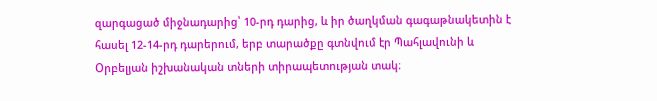զարգացած միջնադարից՝ 10-րդ դարից, և իր ծաղկման գագաթնակետին է հասել 12-14-րդ դարերում, երբ տարածքը գտնվում էր Պահլավունի և Օրբելյան իշխանական տների տիրապետության տակ։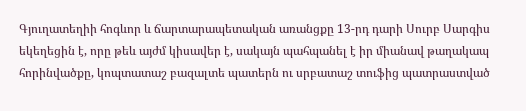Գյուղատեղիի հոգևոր և ճարտարապետական առանցքը 13-րդ դարի Սուրբ Սարգիս եկեղեցին է, որը թեև այժմ կիսավեր է, սակայն պահպանել է իր միանավ թաղակապ հորինվածքը, կոպտատաշ բազալտե պատերն ու սրբատաշ տուֆից պատրաստված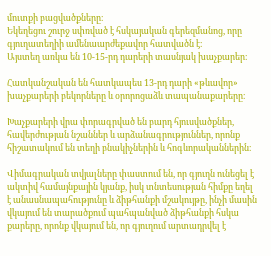մուտքի բացվածքները։
Եկեղեցու շուրջ սփռված է հսկայական գերեզմանոց, որը գյուղատեղիի ամենաարժեքավոր հատվածն է։
Այստեղ առկա են 10-15-րդ դարերի տասնյակ խաչքարեր։

Հատկանշական են հատկապես 13-րդ դարի «թևավոր» խաչքարերի բեկորները և օրորոցաձև տապանաքարերը։

Խաչքարերի վրա փորագրված են բարդ հյուսվածքներ, հավերժության նշաններ և արձանագրություններ, որոնք հիշատակում են տեղի բնակիչներին և հոգևորականներին։

Վիմագրական տվյալները փաստում են, որ գյուղն ունեցել է ակտիվ համայնքային կյանք, իսկ տնտեսության հիմքը եղել է անասնապահությունը և ձիթհանքի մշակույթը, ինչի մասին վկայում են տարածքում պահպանված ձիթհանքի հսկա քարերը, որոնք վկայում են, որ գյուղում արտադրվել է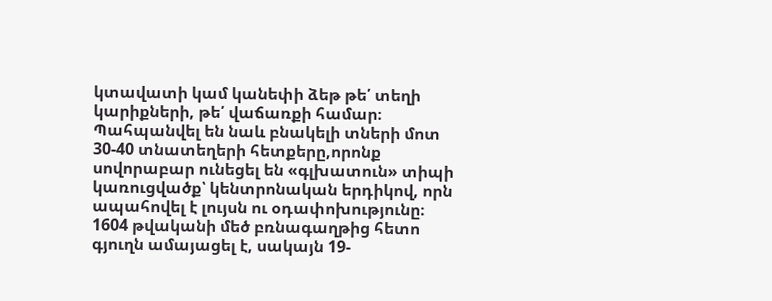կտավատի կամ կանեփի ձեթ թե՛ տեղի կարիքների, թե՛ վաճառքի համար։
Պահպանվել են նաև բնակելի տների մոտ 30-40 տնատեղերի հետքերը,որոնք սովորաբար ունեցել են «գլխատուն» տիպի կառուցվածք՝ կենտրոնական երդիկով, որն ապահովել է լույսն ու օդափոխությունը։
1604 թվականի մեծ բռնագաղթից հետո գյուղն ամայացել է, սակայն 19-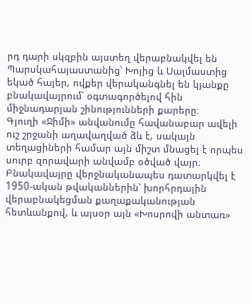րդ դարի սկզբին այստեղ վերաբնակվել են Պարսկահայաստանից՝ Խոյից և Սալմաստից եկած հայեր, ովքեր վերականգնել են կյանքը բնակավայրում՝ օգտագործելով հին միջնադարյան շինությունների քարերը։
Գյուղի «Ջիմի» անվանումը հավանաբար ավելի ուշ շրջանի աղավաղված ձև է, սակայն տեղացիների համար այն միշտ մնացել է որպես սուրբ զորավարի անվամբ օծված վայր։
Բնակավայրը վերջնականապես դատարկվել է 1950-ական թվականներին՝ խորհրդային վերաբնակեցման քաղաքականության հետևանքով, և այսօր այն «Խոսրովի անտառ»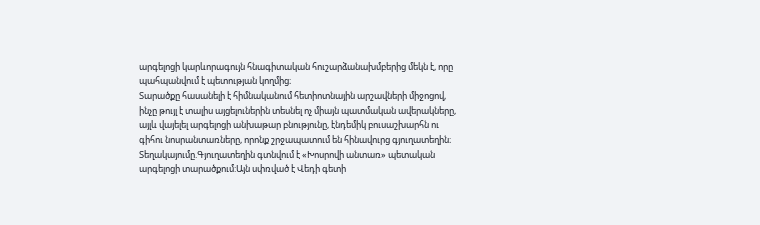արգելոցի կարևորագույն հնագիտական հուշարձանախմբերից մեկն է, որը պահպանվում է պետության կողմից։
Տարածքը հասանելի է հիմնականում հետիոտնային արշավների միջոցով, ինչը թույլ է տալիս այցելուներին տեսնել ոչ միայն պատմական ավերակները, այլև վայելել արգելոցի անխաթար բնությունը, էնդեմիկ բուսաշխարհն ու գիհու նոսրանտառները, որոնք շրջապատում են հինավուրց գյուղատեղին։
Տեղակայումը.Գյուղատեղին գտնվում է «Խոսրովի անտառ» պետական արգելոցի տարածքում:Այն սփռված է Վեդի գետի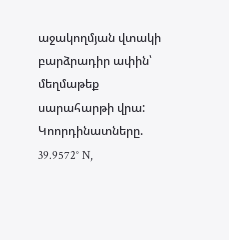աջակողմյան վտակի բարձրադիր ափին՝ մեղմաթեք սարահարթի վրա:
Կոորդինատները. 39.9572° N,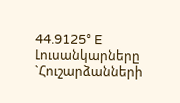44.9125° E
Լուսանկարները `Հուշարձանների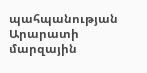պահպանության Արարատի մարզային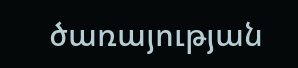ծառայության